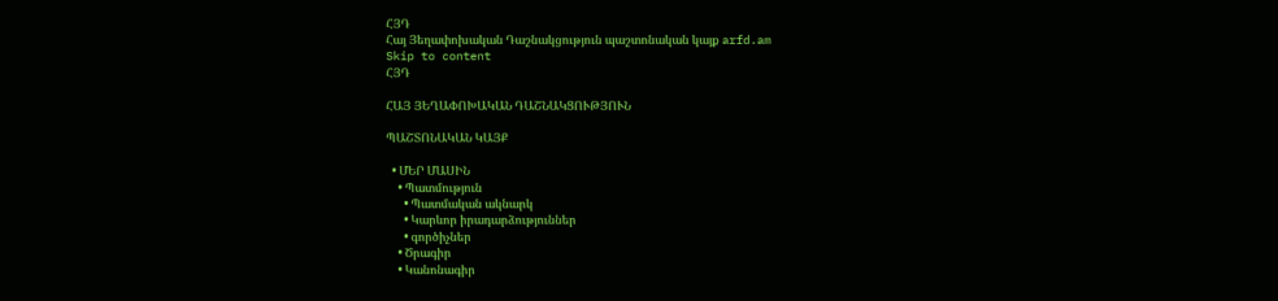ՀՅԴ
Հայ Յեղափոխական Դաշնակցություն պաշտոնական կայք arfd.am
Skip to content
ՀՅԴ

ՀԱՅ ՅԵՂԱՓՈԽԱԿԱՆ ԴԱՇՆԱԿՑՈՒԹՅՈՒՆ

ՊԱՇՏՈՆԱԿԱՆ ԿԱՅՔ

  • ՄԵՐ ՄԱՍԻՆ
    • Պատմություն
      • Պատմական ակնարկ
      • Կարևոր իրադարձություններ
      • գործիչներ
    • Ծրագիր
    • Կանոնագիր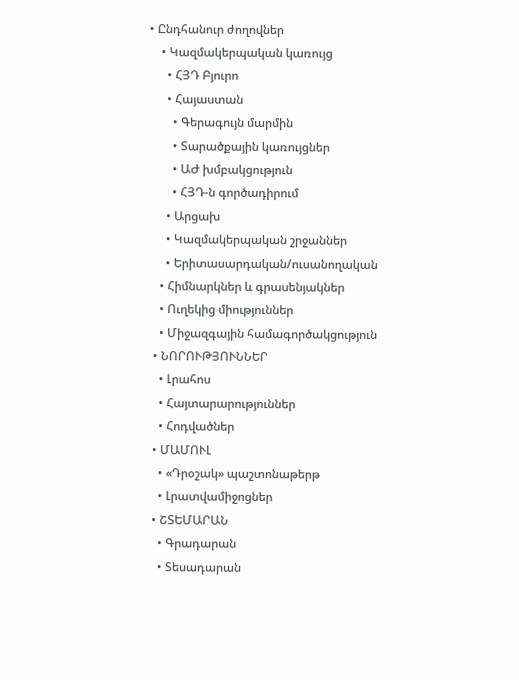• Ընդհանուր ժողովներ
    • Կազմակերպական կառույց
      • ՀՅԴ Բյուրո
      • Հայաստան
        • Գերագույն մարմին
        • Տարածքային կառույցներ
        • ԱԺ խմբակցություն
        • ՀՅԴ-ն գործադիրում
      • Արցախ
      • Կազմակերպական շրջաններ
      • Երիտասարդական/ուսանողական
    • Հիմնարկներ և գրասենյակներ
    • Ուղեկից միություններ
    • Միջազգային համագործակցություն
  • ՆՈՐՈՒԹՅՈՒՆՆԵՐ
    • Լրահոս
    • Հայտարարություններ
    • Հոդվածներ
  • ՄԱՄՈՒԼ
    • «Դրօշակ» պաշտոնաթերթ
    • Լրատվամիջոցներ
  • ՇՏԵՄԱՐԱՆ
    • Գրադարան
    • Տեսադարան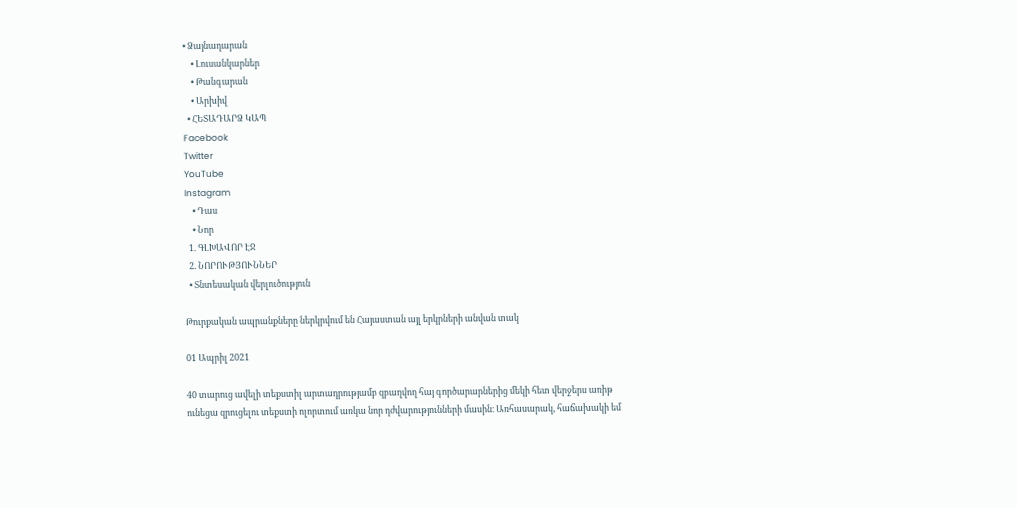• Ձայնադարան
    • Լուսանկարներ
    • Թանգարան
    • Արխիվ
  • ՀԵՏԱԴԱՐՁ ԿԱՊ
Facebook
Twitter
YouTube
Instagram
    • Դաս
    • Նոր
  1. ԳԼԽԱՎՈՐ ԷՋ
  2. ՆՈՐՈՒԹՅՈՒՆՆԵՐ
  • Տնտեսական վերլուծություն

Թուրքական ապրանքները ներկրվում են Հայաստան այլ երկրների անվան տակ

01 Ապրիլ 2021

40 տարուց ավելի տեքստիլ արտադրությամբ զբաղվող հայ գործարարներից մեկի հետ վերջերս առիթ ունեցա զրուցելու տեքստի ոլորտում առկա նոր դժվարությունների մասին։ Առհասարակ, հաճախակի եմ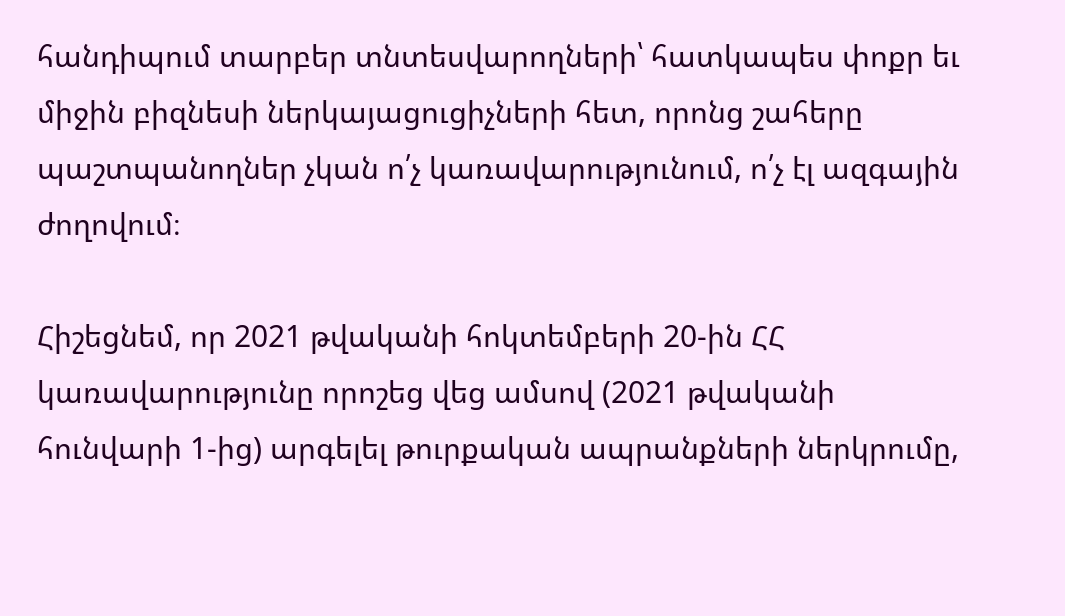հանդիպում տարբեր տնտեսվարողների՝ հատկապես փոքր եւ միջին բիզնեսի ներկայացուցիչների հետ, որոնց շահերը պաշտպանողներ չկան ո՛չ կառավարությունում, ո՛չ էլ ազգային ժողովում։

Հիշեցնեմ, որ 2021 թվականի հոկտեմբերի 20-ին ՀՀ կառավարությունը որոշեց վեց ամսով (2021 թվականի հունվարի 1-ից) արգելել թուրքական ապրանքների ներկրումը,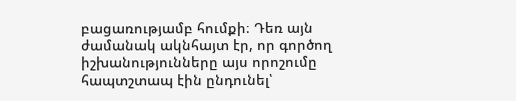բացառությամբ հումքի։ Դեռ այն ժամանակ ակնհայտ էր, որ գործող իշխանությունները այս որոշումը հապտշտապ էին ընդունել՝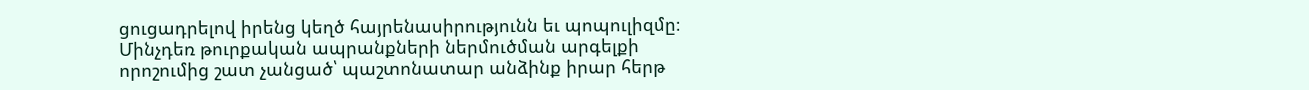ցուցադրելով իրենց կեղծ հայրենասիրությունն եւ պոպուլիզմը։ Մինչդեռ թուրքական ապրանքների ներմուծման արգելքի որոշումից շատ չանցած՝ պաշտոնատար անձինք իրար հերթ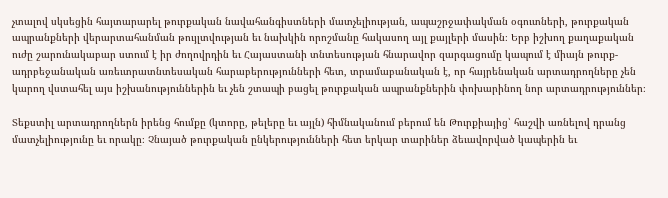չտալով սկսեցին հայտարարել թուրքական նավահանգիստների մատչելիության, ապաշրջափակման օգուտների, թուրքական ապրանքների վերարտահանման թույլտվության եւ նախկին որոշմանը հակասող այլ քայլերի մասին։ Երբ իշխող քաղաքական ուժը շարունակաբար ստում է իր ժողովրդին եւ Հայաստանի տնտեսության հնարավոր զարգացումը կապում է միայն թուրք-ադրբեջանական առեւտրատնտեսական հարաբերությունների հետ, տրամաբանական է, որ հայրենական արտադրողները չեն կարող վստահել այս իշխանություններին եւ չեն շտապի բացել թուրքական ապրանքներին փոխարինող նոր արտադրություններ։

Տեքստիլ արտադրողներն իրենց հումքը (կտորը, թելերը եւ այլն) հիմնականում բերում են Թուրքիայից՝ հաշվի առնելով դրանց մատչելիությունը եւ որակը։ Չնայած թուրքական ընկերությունների հետ երկար տարիներ ձեւավորված կապերին եւ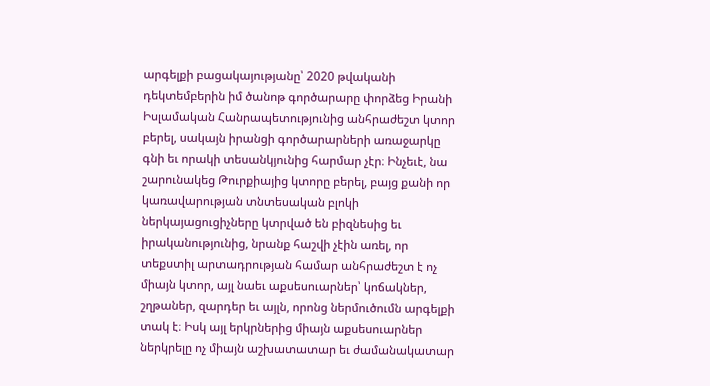արգելքի բացակայությանը՝ 2020 թվականի դեկտեմբերին իմ ծանոթ գործարարը փորձեց Իրանի Իսլամական Հանրապետությունից անհրաժեշտ կտոր բերել, սակայն իրանցի գործարարների առաջարկը գնի եւ որակի տեսանկյունից հարմար չէր։ Ինչեւէ, նա շարունակեց Թուրքիայից կտորը բերել, բայց քանի որ կառավարության տնտեսական բլոկի ներկայացուցիչները կտրված են բիզնեսից եւ իրականությունից, նրանք հաշվի չէին առել, որ տեքստիլ արտադրության համար անհրաժեշտ է ոչ միայն կտոր, այլ նաեւ աքսեսուարներ՝ կոճակներ, շղթաներ, զարդեր եւ այլն, որոնց ներմուծումն արգելքի տակ է։ Իսկ այլ երկրներից միայն աքսեսուարներ ներկրելը ոչ միայն աշխատատար եւ ժամանակատար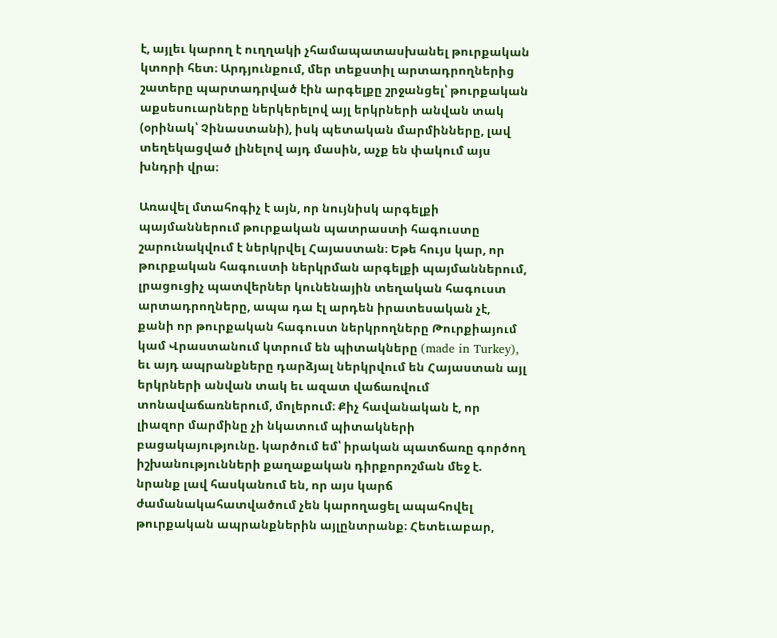է, այլեւ կարող է ուղղակի չհամապատասխանել թուրքական կտորի հետ։ Արդյունքում, մեր տեքստիլ արտադրողներից շատերը պարտադրված էին արգելքը շրջանցել՝ թուրքական աքսեսուարները ներկերելով այլ երկրների անվան տակ (օրինակ՝ Չինաստանի), իսկ պետական մարմինները, լավ տեղեկացված լինելով այդ մասին, աչք են փակում այս խնդրի վրա։

Առավել մտահոգիչ է այն, որ նույնիսկ արգելքի պայմաններում թուրքական պատրաստի հագուստը շարունակվում է ներկրվել Հայաստան։ Եթե հույս կար, որ թուրքական հագուստի ներկրման արգելքի պայմաններում, լրացուցիչ պատվերներ կունենային տեղական հագուստ արտադրողները, ապա դա էլ արդեն իրատեսական չէ, քանի որ թուրքական հագուստ ներկրողները Թուրքիայում կամ Վրաստանում կտրում են պիտակները (made in Turkey), եւ այդ ապրանքները դարձյալ ներկրվում են Հայաստան այլ երկրների անվան տակ եւ ազատ վաճառվում տոնավաճառներում, մոլերում։ Քիչ հավանական է, որ լիազոր մարմինը չի նկատում պիտակների բացակայությունը. կարծում եմ՝ իրական պատճառը գործող իշխանությունների քաղաքական դիրքորոշման մեջ է. նրանք լավ հասկանում են, որ այս կարճ ժամանակահատվածում չեն կարողացել ապահովել թուրքական ապրանքներին այլընտրանք։ Հետեւաբար,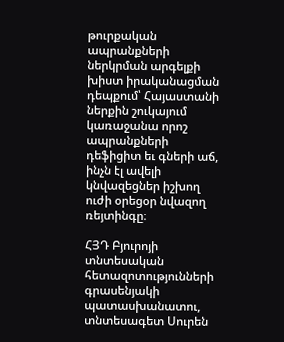թուրքական ապրանքների ներկրման արգելքի խիստ իրականացման դեպքում՝ Հայաստանի ներքին շուկայում կառաջանա որոշ ապրանքների դեֆիցիտ եւ գների աճ, ինչն էլ ավելի կնվազեցներ իշխող ուժի օրեցօր նվազող ռեյտինգը։

ՀՅԴ Բյուրոյի տնտեսական հետազոտությունների գրասենյակի պատասխանատու, տնտեսագետ Սուրեն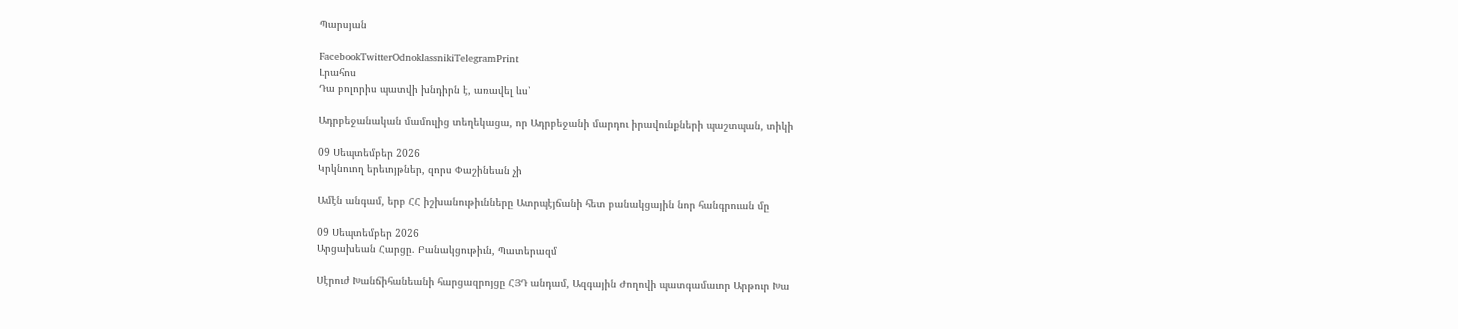Պարսյան

FacebookTwitterOdnoklassnikiTelegramPrint
Լրահոս
Դա բոլորիս պատվի խնդիրն է, առավել ևս՝

Ադրբեջանական մամուլից տեղեկացա, որ Ադրբեջանի մարդու իրավունքների պաշտպան, տիկի

09 Սեպտեմբեր 2026
Կրկնուող երեւոյթներ, զորս Փաշինեան չի

Ամէն անգամ, երբ ՀՀ իշխանութիւնները Ատրպէյճանի հետ բանակցային նոր հանգրուան մը

09 Սեպտեմբեր 2026
Արցախեան Հարցը. Բանակցութիւն, Պատերազմ

Սէրուժ Խանճիհանեանի հարցազրոյցը ՀՅԴ անդամ, Ազգային Ժողովի պատգամաւոր Արթուր Խա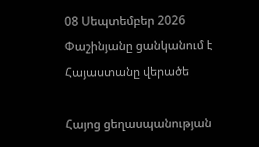08 Սեպտեմբեր 2026
Փաշինյանը ցանկանում է Հայաստանը վերածե

Հայոց ցեղասպանության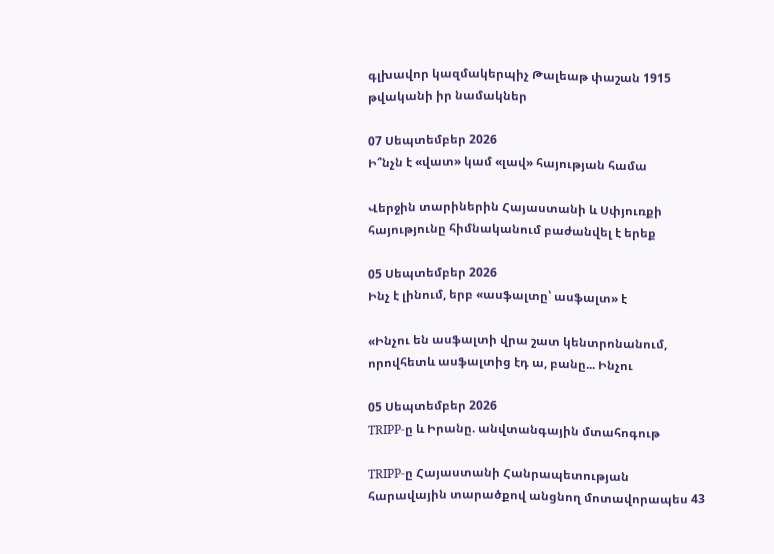գլխավոր կազմակերպիչ Թալեաթ փաշան 1915 թվականի իր նամակներ

07 Սեպտեմբեր 2026
Ի՞նչն է «վատ» կամ «լավ» հայության համա

Վերջին տարիներին Հայաստանի և Սփյուռքի հայությունը հիմնականում բաժանվել է երեք

05 Սեպտեմբեր 2026
Ինչ է լինում, երբ «ասֆալտը՝ ասֆալտ» է

«Ինչու են ասֆալտի վրա շատ կենտրոնանում, որովհետև ասֆալտից էդ ա, բանը... Ինչու

05 Սեպտեմբեր 2026
TRIPP-ը և Իրանը. անվտանգային մտահոգութ

TRIPP-ը Հայաստանի Հանրապետության հարավային տարածքով անցնող մոտավորապես 43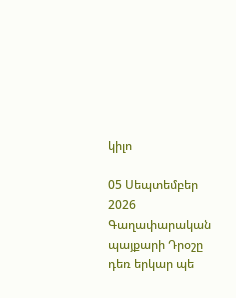կիլո

05 Սեպտեմբեր 2026
Գաղափարական պայքարի Դրօշը դեռ երկար պե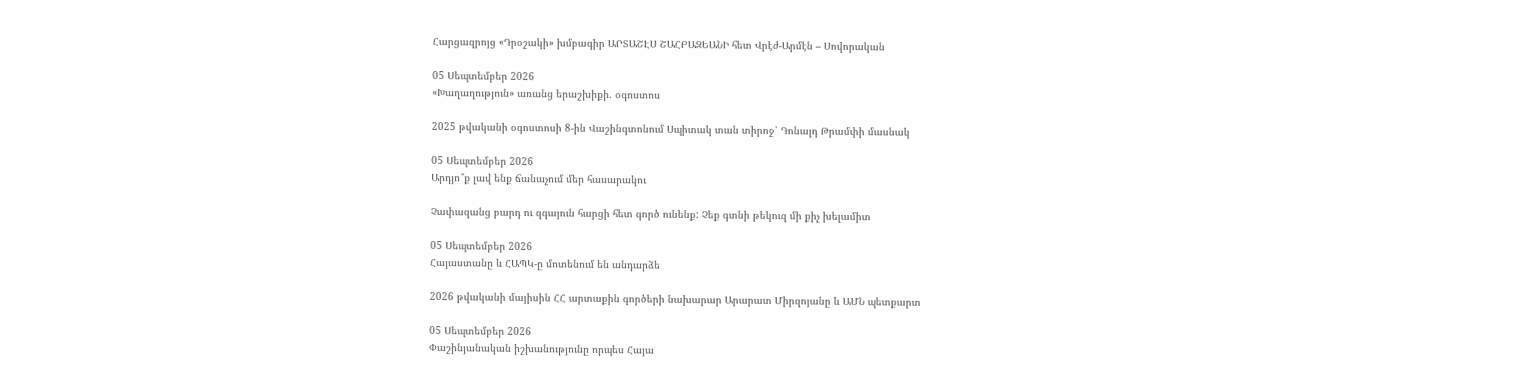Հարցազրոյց «Դրօշակի» խմբագիր ԱՐՏԱՇԷՍ ՇԱՀԲԱԶԵԱՆԻ հետ Վրէժ-Արմէն – Սովորական

05 Սեպտեմբեր 2026
«Խաղաղություն» առանց երաշխիքի. օգոստոս

2025 թվականի օգոստոսի 8-ին Վաշինգտոնում Սպիտակ տան տիրոջ՝ Դոնալդ Թրամփի մասնակ

05 Սեպտեմբեր 2026
Արդյո՞ք լավ ենք ճանաչում մեր հասարակու

Չափազանց բարդ ու զգայուն հարցի հետ գործ ունենք: Չեք գտնի թեկուզ մի քիչ խելամիտ

05 Սեպտեմբեր 2026
Հայաստանը և ՀԱՊԿ-ը մոտենում են անդարձե

2026 թվականի մայիսին ՀՀ արտաքին գործերի նախարար Արարատ Միրզոյանը և ԱՄՆ պետքարտ

05 Սեպտեմբեր 2026
Փաշինյանական իշխանությունը որպես Հայա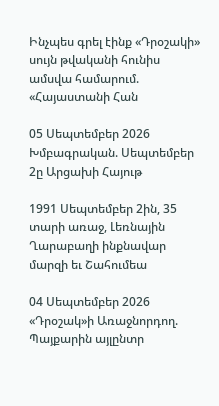Ինչպես գրել էինք «Դրօշակի» սույն թվականի հունիս ամսվա համարում. «Հայաստանի Հան

05 Սեպտեմբեր 2026
Խմբագրական. Սեպտեմբեր 2ը Արցախի Հայութ

1991 Սեպտեմբեր 2ին, 35 տարի առաջ, Լեռնային Ղարաբաղի ինքնավար մարզի եւ Շահումեա

04 Սեպտեմբեր 2026
«Դրօշակ»ի Առաջնորդող. Պայքարին այլընտր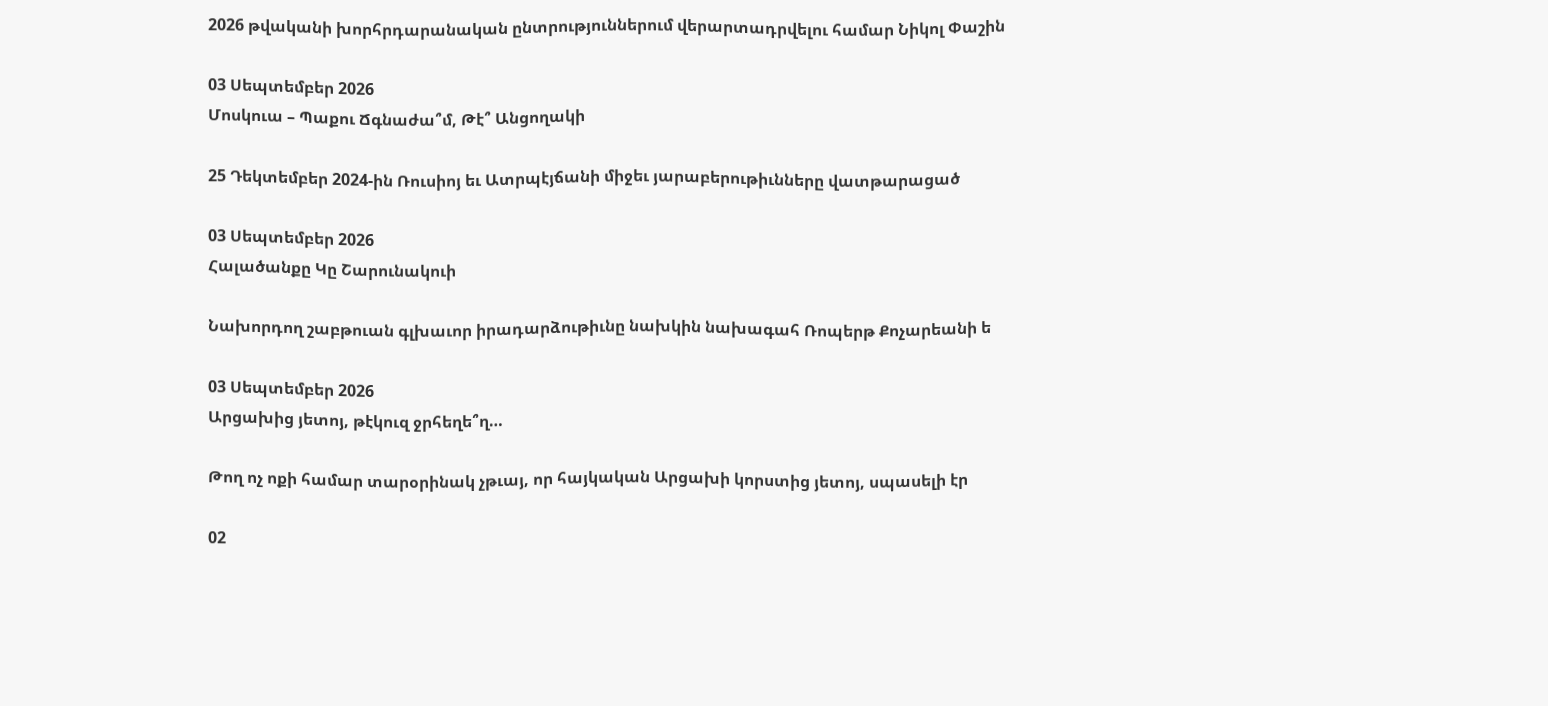2026 թվականի խորհրդարանական ընտրություններում վերարտադրվելու համար Նիկոլ Փաշին

03 Սեպտեմբեր 2026
Մոսկուա – Պաքու Ճգնաժա՞մ, Թէ՞ Անցողակի

25 Դեկտեմբեր 2024-ին Ռուսիոյ եւ Ատրպէյճանի միջեւ յարաբերութիւնները վատթարացած

03 Սեպտեմբեր 2026
Հալածանքը Կը Շարունակուի

Նախորդող շաբթուան գլխաւոր իրադարձութիւնը նախկին նախագահ Ռոպերթ Քոչարեանի ե

03 Սեպտեմբեր 2026
Արցախից յետոյ, թէկուզ ջրհեղե՞ղ…

Թող ոչ ոքի համար տարօրինակ չթւայ, որ հայկական Արցախի կորստից յետոյ, սպասելի էր

02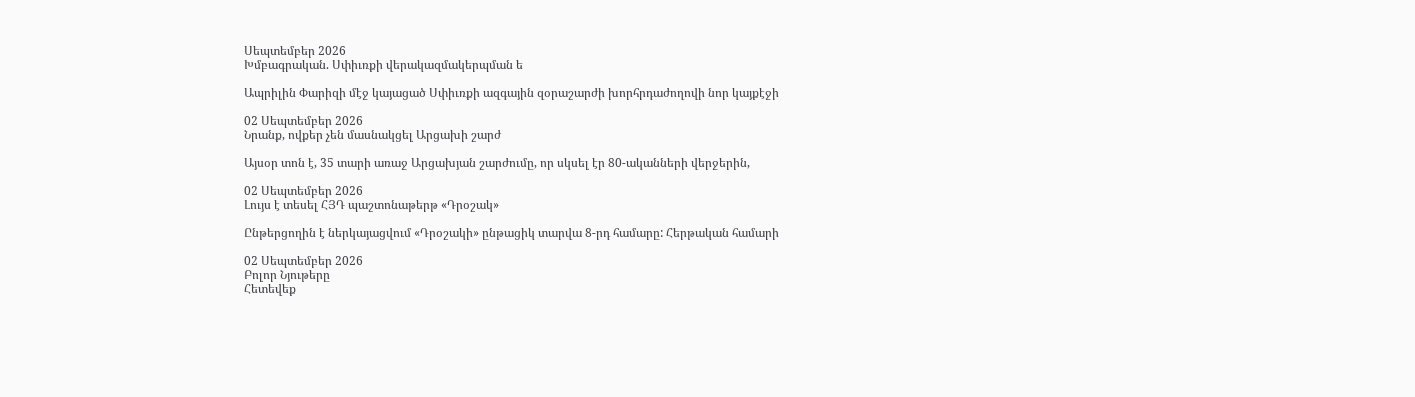Սեպտեմբեր 2026
Խմբագրական. Սփիւռքի վերակազմակերպման ե

Ապրիլին Փարիզի մէջ կայացած Սփիւռքի ազգային զօրաշարժի խորհրդաժողովի նոր կայքէջի

02 Սեպտեմբեր 2026
Նրանք, ովքեր չեն մասնակցել Արցախի շարժ

Այսօր տոն է, 35 տարի առաջ Արցախյան շարժումը, որ սկսել էր 80-ականների վերջերին,

02 Սեպտեմբեր 2026
Լույս է տեսել ՀՅԴ պաշտոնաթերթ «Դրօշակ»

Ընթերցողին է ներկայացվում «Դրօշակի» ընթացիկ տարվա 8-րդ համարը: Հերթական համարի

02 Սեպտեմբեր 2026
Բոլոր Նյութերը
Հետեվեք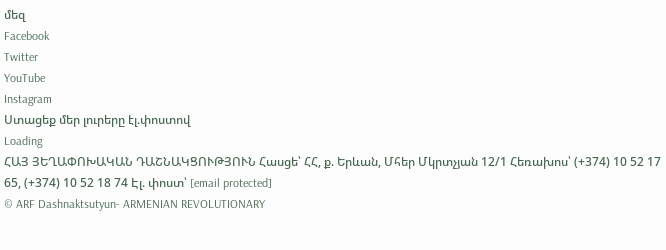մեզ
Facebook
Twitter
YouTube
Instagram
Ստացեք մեր լուրերը էլ.փոստով
Loading
ՀԱՅ ՅԵՂԱՓՈԽԱԿԱՆ ԴԱՇՆԱԿՑՈՒԹՅՈՒՆ Հասցե՝ ՀՀ, ք. Երևան, Մհեր Մկրտչյան 12/1 Հեռախոս՝ (+374) 10 52 17 65, (+374) 10 52 18 74 Էլ. փոստ՝ [email protected]
© ARF Dashnaktsutyun- ARMENIAN REVOLUTIONARY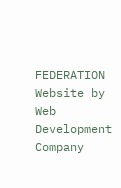FEDERATION Website by Web Development Company